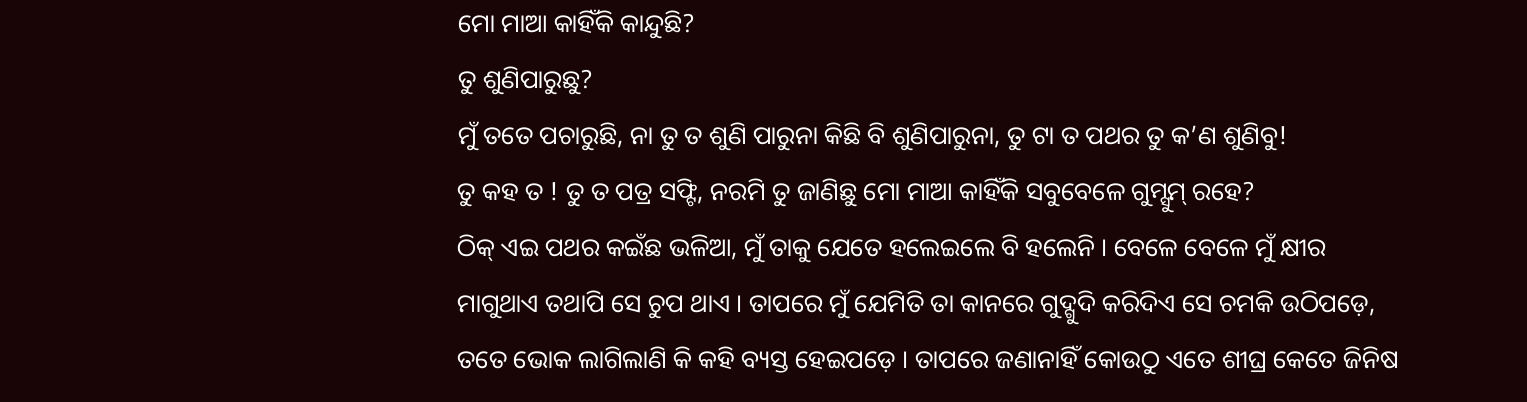ମୋ ମାଆ କାହିଁକି କାନ୍ଦୁଛି?
ତୁ ଶୁଣିପାରୁଛୁ?
ମୁଁ ତତେ ପଚାରୁଛି, ନା ତୁ ତ ଶୁଣି ପାରୁନା କିଛି ବି ଶୁଣିପାରୁନା, ତୁ ଟା ତ ପଥର ତୁ କ’ଣ ଶୁଣିବୁ!
ତୁ କହ ତ ! ତୁ ତ ପତ୍ର ସଫ୍ଟି, ନରମି ତୁ ଜାଣିଛୁ ମୋ ମାଆ କାହିଁକି ସବୁବେଳେ ଗୁମ୍ସୁମ୍ ରହେ?
ଠିକ୍ ଏଇ ପଥର କଇଁଛ ଭଳିଆ, ମୁଁ ତାକୁ ଯେତେ ହଲେଇଲେ ବି ହଲେନି । ବେଳେ ବେଳେ ମୁଁ କ୍ଷୀର ମାଗୁଥାଏ ତଥାପି ସେ ଚୁପ ଥାଏ । ତାପରେ ମୁଁ ଯେମିତି ତା କାନରେ ଗୁଦ୍ଗୁଦି କରିଦିଏ ସେ ଚମକି ଉଠିପଡ଼େ, ତତେ ଭୋକ ଲାଗିଲାଣି କି କହି ବ୍ୟସ୍ତ ହେଇପଡ଼େ । ତାପରେ ଜଣାନାହିଁ କୋଉଠୁ ଏତେ ଶୀଘ୍ର କେତେ ଜିନିଷ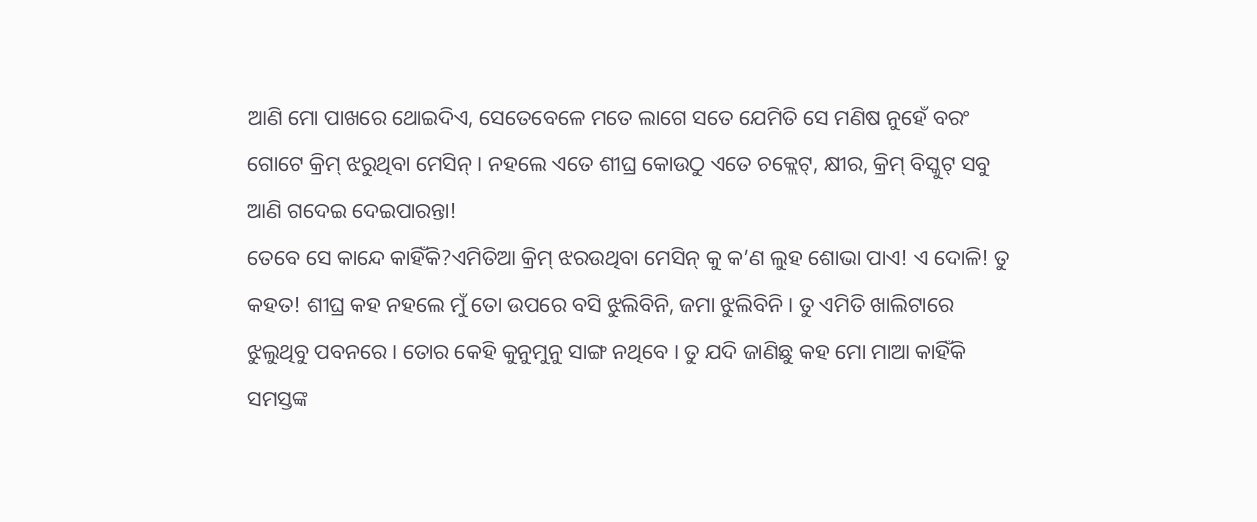ଆଣି ମୋ ପାଖରେ ଥୋଇଦିଏ, ସେତେବେଳେ ମତେ ଲାଗେ ସତେ ଯେମିତି ସେ ମଣିଷ ନୁହେଁ ବରଂ ଗୋଟେ କ୍ରିମ୍ ଝରୁଥିବା ମେସିନ୍ । ନହଲେ ଏତେ ଶୀଘ୍ର କୋଉଠୁ ଏତେ ଚକ୍ଲେଟ୍, କ୍ଷୀର, କ୍ରିମ୍ ବିସ୍କୁଟ୍ ସବୁ ଆଣି ଗଦେଇ ଦେଇପାରନ୍ତା!
ତେବେ ସେ କାନ୍ଦେ କାହିଁକି?ଏମିତିଆ କ୍ରିମ୍ ଝରଉଥିବା ମେସିନ୍ କୁ କ’ଣ ଲୁହ ଶୋଭା ପାଏ! ଏ ଦୋଳି! ତୁ କହତ! ଶୀଘ୍ର କହ ନହଲେ ମୁଁ ତୋ ଉପରେ ବସି ଝୁଲିବିନି, ଜମା ଝୁଲିବିନି । ତୁ ଏମିତି ଖାଲିଟାରେ ଝୁଲୁଥିବୁ ପବନରେ । ତୋର କେହି କୁନୁମୁନୁ ସାଙ୍ଗ ନଥିବେ । ତୁ ଯଦି ଜାଣିଛୁ କହ ମୋ ମାଆ କାହିଁକି ସମସ୍ତଙ୍କ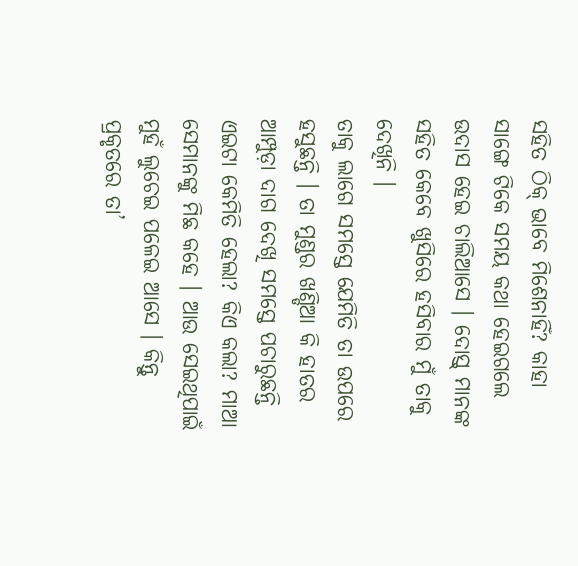ସହିତ ଠିକ୍ ଭାବେ ମିଶେନାହିଁ? କାହା ସାଙ୍ଗେ ଟିକେ ସମୟ କଥା ହେଇଗଲେ ଉଦାସ ହେଇ ଚାଲିଆସେ । ଦୋସ୍ତ୍ ମାନଙ୍କ ସହିତ କେବେ ଖୁସିରେ ହସିବାର ମୁଁ ତାକୁ ଦେଖିନି ।
ତାକୁ ଲାଗେ ସମସ୍ତେ ଯେମିତି ତା ଉପରେ ହସୁଛନ୍ତି । ତା ମୁଣ୍ଡର ଖଣ୍ଡିଆ କି ହାତର ଆମ୍ପୁଡ଼ା ଦାଗ ଦେଖି ସମସ୍ତେ ପଚାରୁଛନ୍ତି ଏଇଟା କେମିତି ହେଲା? କିଏ କଲା? ମାଆ ସେମାନଙ୍କୁ ମିଛ କହେ । ଆଉ ସେଇଥିପାଇଁ ମୁହଁ ଲୁଚେଇ ପଳେଇ ଆସେ । କିନ୍ତୁ ପ୍ରକୃତରେ ତା’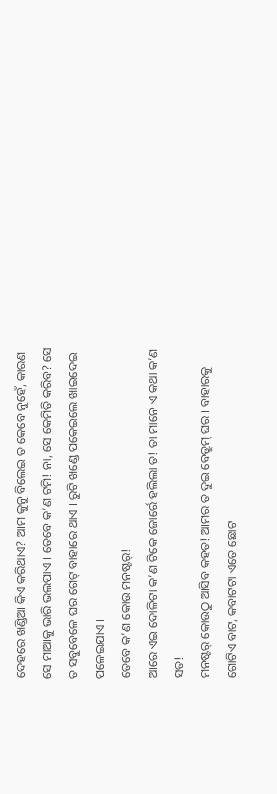ଦେହରେ ଖଣ୍ଡିଆ କିଏ କରିଥାଏ? ଆମ କୁନୁ ବିଲେଇ ତ କେବେ ନୁହେଁ, କାରଣ ସେ ମାଆକୁ ଭାରି ଭଲପାଏ । ତେବେ କ’ଣ ଟମି! ନା, ସେ କେମିତି କରିବ? ସେ ତ ସବୁବେଳେ ଘର ଗେଟ୍ ବାହାରେ ଥାଏ । ରୁଟି ଖଣ୍ଡେ ପକେଇଲେ ଖାଇଦେଇ ପଳେଇଯାଏ ।
ତେବେ କ’ଣ କୋଉ ମନଷ୍ଟର୍!
ଆରେ ଏଇ ଦୋଳିଟା କ’ଣ ଟିକେ ଜୋର୍ରେ ହଲିଲା ତ! ତା ମାନେ ଏ କଥା କ’ଣ ସତ!
ମନଷ୍ଟର୍ କୋଉଠୁ ଆସିବ କହତ! ଆମର ତ ଦୁଇ ବେଡ୍ରୁମ୍ ଘର । ବାହାରକୁ ଗୋଟିଏ ବାଟ, କବାଟଟା ଏତେ ଛୋଟ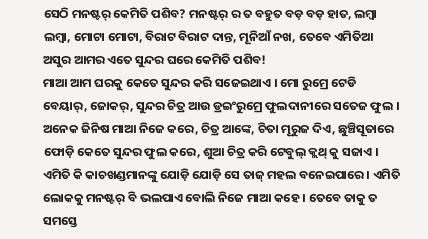ସେଠି ମନଷ୍ଟର୍ କେମିତି ପଶିବ? ମନଷ୍ଟର୍ ର ତ ବହୁତ ବଡ଼ ବଡ଼ ହାତ, ଲମ୍ବା ଲମ୍ବା, ମୋଟା ମୋଟା, ବିରାଟ ବିରାଟ ଦାନ୍ତ, ମୂନିଆଁ ନଖ, ତେବେ ଏମିତିଆ ଅସୁର ଆମର ଏତେ ସୁନ୍ଦର ଘରେ କେମିତି ପଶିବ!
ମାଆ ଆମ ଘରକୁ କେତେ ସୁନ୍ଦର କରି ସଜେଇଥାଏ । ମୋ ରୁମ୍ରେ ଟେଡି ବେୟାର୍, ଜୋକର୍, ସୁନ୍ଦର ଚିତ୍ର ଆଉ ଡ୍ରଇଂରୁମ୍ରେ ଫୁଲଦାନୀରେ ସତେଜ ଫୁଲ । ଅନେକ ଜିନିଷ ମାଆ ନିଜେ କରେ, ଚିତ୍ର ଆଙ୍କେ, ଚିତା ମୂରୁଜ ଦିଏ, ଛୁଞ୍ଚିସୂତାରେ ଫୋଡ଼ି କେତେ ସୁନ୍ଦର ଫୁଲ କରେ, ଶୁଆ ଚିତ୍ର କରି ଟେବୁଲ୍ କ୍ଲଥ୍ କୁ ସଜାଏ । ଏମିତି କି କାଚଖଣ୍ଡମାନଙ୍କୁ ଯୋଡ଼ି ଯୋଡ଼ି ସେ ତାଜ୍ ମହଲ ବନେଇପାରେ । ଏମିତି ଲୋକକୁ ମନଷ୍ଟର୍ ବି ଭଲପାଏ ବୋଲି ନିଜେ ମାଆ କହେ । ତେବେ ତାକୁ ତ ସମସ୍ତେ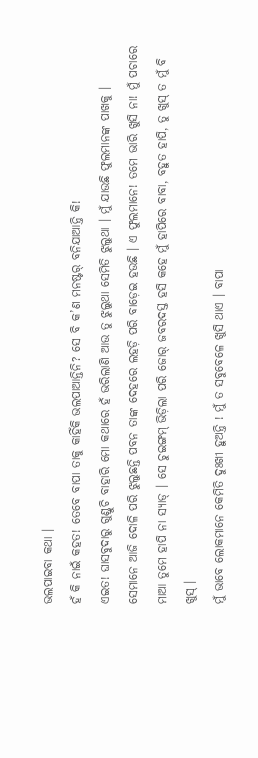ଭଲପାଇବା କଥା ।
ହଁ କି ନାଇଁ କହତ! ତେବେ ବାପା ତାକୁ କାହିଁକି ଭଲପାଆନ୍ତିନି? ସେ ବି କ’ଣ ମନଷ୍ଟର୍ ବନିଯାଆନ୍ତି କି!
ଏଇତ! ଘାସବୁଦାରୁ ଗୁଣ୍ଡୁଚି ବାହାରି ମୋ କଥାରେ ହଁ ଭରିଲାଣି ଆଉ ତୁ ଝୁଲୁଥା ସେମିତି ଝୁଲୁଥା । ମୁଁ ଯାଉଛି ଫୁଲମାନଙ୍କ ପାଖକୁ ।
ସେମାନେ ଆଜି ଦୋଳି ପରି ଝୁଲୁଛନ୍ତି ପବନ ତାଙ୍କ ଦେହରେ ଲହଡ଼ି ପରି ବାଡ଼େଇ ହଉଛି । ଏ ଫୁଲମାନେ! ତମେ ଭାରି ଖୁସି ନା! ମୁଁ ପଚାରେ ମାଆ ତୁମେ ହାପି ନା ସ୍ୟାଡ୍ । ସେ ଚୁଇଙ୍ଗମ୍ ଭିଡ଼ିଲା ପରି ଜୋର୍ ଜବରଦସ୍ତ ହସି କହେ ମୁଁ ହାପିରେ ବାବା, ବହୁତ ହାପି, ତୁ ଖୁସ୍ ତ ମୁଁ ବି ଖୁସ୍ ।
ମୁଁ ଭାବେ ଲୋକମାନେ କେମିତି ଦୁଃଖୀ ହୁଅନ୍ତି ! ମୁଁ ତ ସବୁବେଳେ ଖୁସି ଥାଏ । ବାପା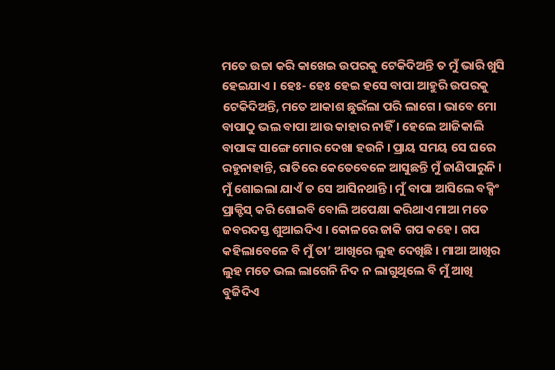ମତେ ଉଚ୍ଚା କରି କାଖେଇ ଉପରକୁ ଟେକିଦିଅନ୍ତି ତ ମୁଁ ଭାରି ଖୁସି ହେଇଯାଏ । ହେଃ- ହେଃ ହେଇ ହସେ ବାପା ଆହୁରି ଉପରକୁ ଟେକିଦିଅନ୍ତି, ମତେ ଆକାଶ ଛୁଇଁଲା ପରି ଲାଗେ । ଭାବେ ମୋ ବାପାଠୁ ଭଲ ବାପା ଆଉ କାହାର ନାହିଁ । ହେଲେ ଆଜିକାଲି ବାପାଙ୍କ ସାଙ୍ଗେ ମୋର ଦେଖା ହଉନି । ପ୍ରାୟ ସମୟ ସେ ଘରେ ରହୁନାହାନ୍ତି, ରାତିରେ କେତେବେଳେ ଆସୁଛନ୍ତି ମୁଁ ଜାଣିପାରୁନି । ମୁଁ ଶୋଇଲା ଯାଏଁ ତ ସେ ଆସିନଥାନ୍ତି । ମୁଁ ବାପା ଆସିଲେ ବକ୍ସିଂ ପ୍ରାକ୍ଟିସ୍ କରି ଶୋଇବି ବୋଲି ଅପେକ୍ଷା କରିଥାଏ ମାଆ ମତେ ଜବରଦସ୍ତ ଶୁଆଇଦିଏ । କୋଳରେ ଜାକି ଗପ କହେ । ଗପ କହିଲାବେଳେ ବି ମୁଁ ତା’ ଆଖିରେ ଲୁହ ଦେଖିଛି । ମାଆ ଆଖିର ଲୁହ ମତେ ଭଲ ଲାଗେନି ନିଦ ନ ଲାଗୁଥିଲେ ବି ମୁଁ ଆଖି ବୁଜିଦିଏ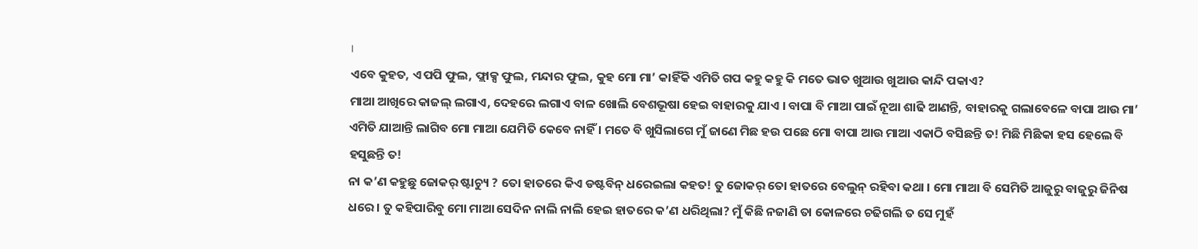।
ଏବେ କୁହତ, ଏ ପପି ଫୁଲ, ଫ୍ଲାକ୍ସ ଫୁଲ, ମନ୍ଦାର ଫୁଲ, କୁହ ମୋ ମା’ କାହିଁକି ଏମିତି ଗପ କହୁ କହୁ କି ମତେ ଭାତ ଖୁଆଉ ଖୁଆଉ କାନ୍ଦି ପକାଏ?
ମାଆ ଆଖିରେ କାଜଲ୍ ଲଗାଏ, ଦେହରେ ଲଗାଏ ବାଳ ଖୋଲି ବେଶଭୂଷା ହେଇ ବାହାରକୁ ଯାଏ । ବାପା ବି ମାଆ ପାଇଁ ନୂଆ ଶାଢି ଆଣନ୍ତି, ବାହାରକୁ ଗଲାବେଳେ ବାପା ଆଉ ମା’ ଏମିତି ଯାଆନ୍ତି ଲାଗିବ ମୋ ମାଆ ଯେମିତି କେବେ ନାହିଁ । ମତେ ବି ଖୁସିଲାଗେ ମୁଁ ଜାଣେ ମିଛ ହଉ ପଛେ ମୋ ବାପା ଆଉ ମାଆ ଏକାଠି ବସିଛନ୍ତି ତ! ମିଛି ମିଛିକା ହସ ହେଲେ ବି ହସୁଛନ୍ତି ତ!
ନା କ’ଣ କହୁଛୁ ଜୋକର୍ ଷ୍ଟାଚ୍ୟୁ ? ତୋ ହାତରେ କିଏ ଡଷ୍ଟବିନ୍ ଧରେଇଲା କହତ! ତୁ ଜୋକର୍ ତୋ ହାତରେ ବେଲୁନ୍ ରହିବା କଥା । ମୋ ମାଆ ବି ସେମିତି ଆଜୁରୁ ବାଜୁରୁ ଜିନିଷ ଧରେ । ତୁ କହିପାରିବୁ ମୋ ମାଆ ସେଦିନ ନାଲି ନାଲି ହେଇ ହାତରେ କ’ଣ ଧରିଥିଲା? ମୁଁ କିଛି ନଜାଣି ତା କୋଳରେ ଚଢିଗଲି ତ ସେ ମୁହଁ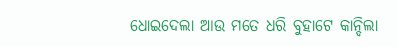ଧୋଇଦେଲା ଆଉ ମତେ ଧରି ବୁହାଟେ କାନ୍ଦିଲା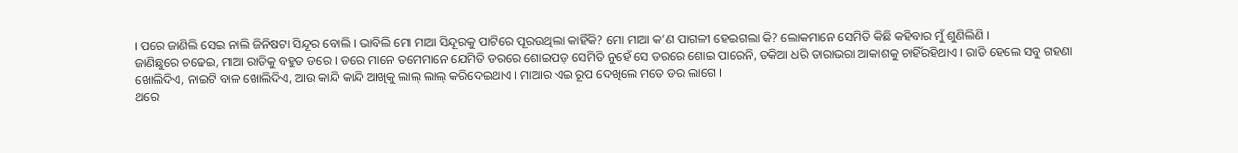। ପରେ ଜାଣିଲି ସେଇ ନାଲି ଜିନିଷଟା ସିନ୍ଦୂର ବୋଲି । ଭାବିଲି ମୋ ମାଆ ସିନ୍ଦୂରକୁ ପାଟିରେ ପୂରଉଥିଲା କାହିଁକି? ମୋ ମାଆ କ’ଣ ପାଗଳୀ ହେଇଗଲା କି? ଲୋକମାନେ ସେମିତି କିଛି କହିବାର ମୁଁ ଶୁଣିଲିଣି ।
ଜାଣିଛୁରେ ଚଢେଇ, ମାଆ ରାତିକୁ ବହୁତ ଡରେ । ଡରେ ମାନେ ତମେମାନେ ଯେମିତି ଡରରେ ଶୋଇପଡ଼ ସେମିତି ନୁହେଁ ସେ ଡରରେ ଶୋଇ ପାରେନି, ତକିଆ ଧରି ତାରାଭରା ଆକାଶକୁ ଚାହିଁରହିଥାଏ । ରାତି ହେଲେ ସବୁ ଗହଣା ଖୋଲିଦିଏ, ନାଇଟି ବାଳ ଖୋଲିଦିଏ, ଆଉ କାନ୍ଦି କାନ୍ଦି ଆଖିକୁ ଲାଲ୍ ଲାଲ୍ କରିଦେଇଥାଏ । ମାଆର ଏଇ ରୂପ ଦେଖିଲେ ମତେ ଡର ଲାଗେ ।
ଥରେ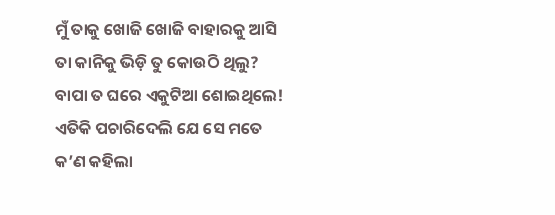ମୁଁ ତାକୁ ଖୋଜି ଖୋଜି ବାହାରକୁ ଆସି ତା କାନିକୁ ଭିଡ଼ି ତୁ କୋଉଠି ଥିଲୁ? ବାପା ତ ଘରେ ଏକୁଟିଆ ଶୋଇଥିଲେ! ଏତିକି ପଚାରିଦେଲି ଯେ ସେ ମତେ କ’ଣ କହିଲା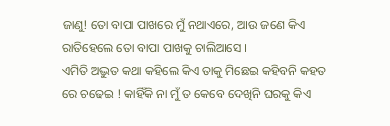ଜାଣୁ! ତୋ ବାପା ପାଖରେ ମୁଁ ନଥାଏରେ, ଆଉ ଜଣେ କିଏ ରାତିହେଲେ ତୋ ବାପା ପାଖକୁ ଚାଲିଆସେ ।
ଏମିତି ଅଦ୍ଭୁତ କଥା କହିଲେ କିଏ ତାକୁ ମିଛେଇ କହିବନି କହତ ରେ ଚଢେଇ ! କାହିଁକି ନା ମୁଁ ତ କେବେ ଦେଖିନି ଘରକୁ କିଏ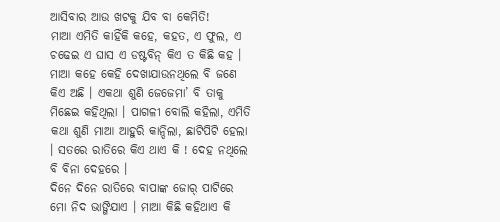ଆସିବାର ଆଉ ଖଟକୁ ଯିବ ବା କେମିତି!
ମାଆ ଏମିତି କାହିଁକି କହେ, କହତ, ଏ ଫୁଲ, ଏ ଚଢେଇ ଏ ଘାସ ଏ ଡଷ୍ଟବିନ୍ କିଏ ତ କିଛି କହ । ମାଆ କହେ କେହି ଦେଖାଯାଉନଥିଲେ ବି ଜଣେ କିଏ ଅଛି । ଏକଥା ଶୁଣି ଜେଜେମା’ ବି ତାକୁ ମିଛେଇ କହିଥିଲା । ପାଗଳୀ ବୋଲି କହିଲା, ଏମିତି କଥା ଶୁଣି ମାଆ ଆହୁରି କାନ୍ଦିଲା, ଛାଟିପିଟି ହେଲା । ସତରେ ରାତିରେ କିଏ ଥାଏ କି ! ଦେହ ନଥିଲେ ବି ବିନା ଦେହରେ ।
ଦିନେ ଦିନେ ରାତିରେ ବାପାଙ୍କ ଜୋର୍ ପାଟିରେ ମୋ ନିଦ ଭାଙ୍ଗିଯାଏ । ମାଆ କିଛି କହିଥାଏ କି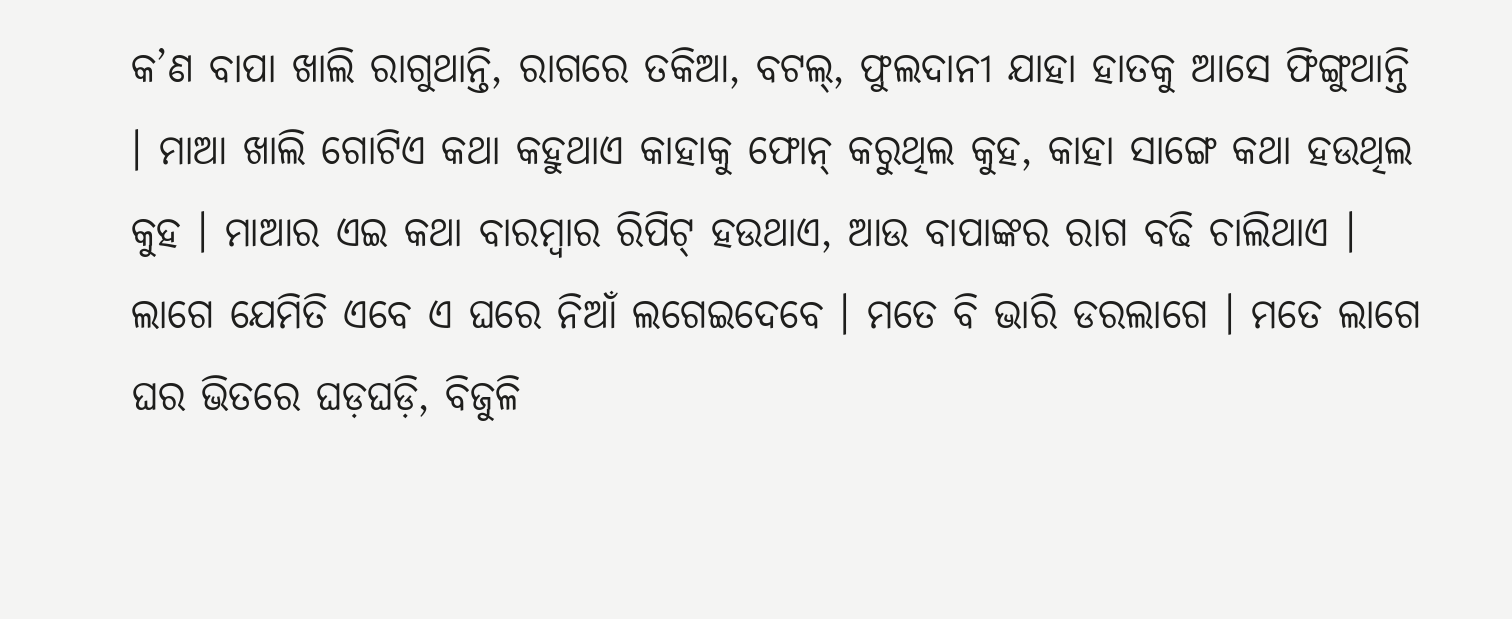କ’ଣ ବାପା ଖାଲି ରାଗୁଥାନ୍ତି, ରାଗରେ ତକିଆ, ବଟଲ୍, ଫୁଲଦାନୀ ଯାହା ହାତକୁ ଆସେ ଫିଙ୍ଗୁଥାନ୍ତି । ମାଆ ଖାଲି ଗୋଟିଏ କଥା କହୁଥାଏ କାହାକୁ ଫୋନ୍ କରୁଥିଲ କୁହ, କାହା ସାଙ୍ଗେ କଥା ହଉଥିଲ କୁହ । ମାଆର ଏଇ କଥା ବାରମ୍ବାର ରିପିଟ୍ ହଉଥାଏ, ଆଉ ବାପାଙ୍କର ରାଗ ବଢି ଚାଲିଥାଏ । ଲାଗେ ଯେମିତି ଏବେ ଏ ଘରେ ନିଆଁ ଲଗେଇଦେବେ । ମତେ ବି ଭାରି ଡରଲାଗେ । ମତେ ଲାଗେ ଘର ଭିତରେ ଘଡ଼ଘଡ଼ି, ବିଜୁଳି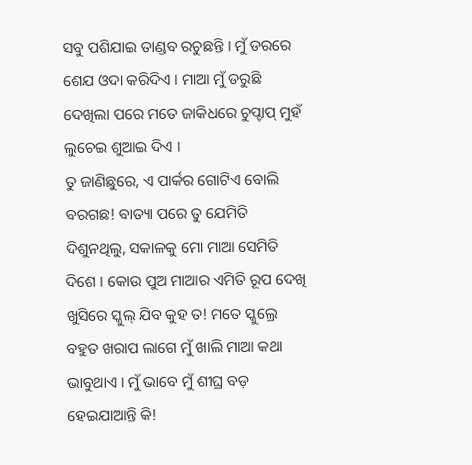ସବୁ ପଶିଯାଇ ତାଣ୍ଡବ ରଚୁଛନ୍ତି । ମୁଁ ଡରରେ ଶେଯ ଓଦା କରିଦିଏ । ମାଆ ମୁଁ ଡରୁଛି ଦେଖିଲା ପରେ ମତେ ଜାକିଧରେ ଚୁପ୍ଚାପ୍ ମୁହଁ ଲୁଚେଇ ଶୁଆଇ ଦିଏ ।
ତୁ ଜାଣିଛୁରେ, ଏ ପାର୍କର ଗୋଟିଏ ବୋଲି ବରଗଛ! ବାତ୍ୟା ପରେ ତୁ ଯେମିତି ଦିଶୁନଥିଲୁ, ସକାଳକୁ ମୋ ମାଆ ସେମିତି ଦିଶେ । କୋଉ ପୁଅ ମାଆର ଏମିତି ରୂପ ଦେଖି ଖୁସିରେ ସ୍କୁଲ୍ ଯିବ କୁହ ତ! ମତେ ସ୍କୁଲ୍ରେ ବହୁତ ଖରାପ ଲାଗେ ମୁଁ ଖାଲି ମାଆ କଥା ଭାବୁଥାଏ । ମୁଁ ଭାବେ ମୁଁ ଶୀଘ୍ର ବଡ଼ ହେଇଯାଆନ୍ତି କି!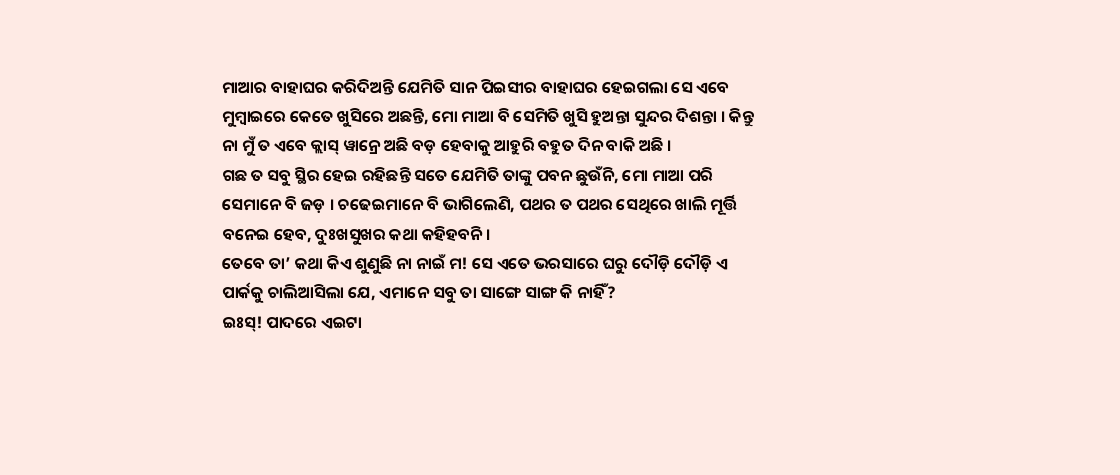ମାଆର ବାହାଘର କରିଦିଅନ୍ତି ଯେମିତି ସାନ ପିଇସୀର ବାହାଘର ହେଇଗଲା ସେ ଏବେ ମୁମ୍ବାଇରେ କେତେ ଖୁସିରେ ଅଛନ୍ତି, ମୋ ମାଆ ବି ସେମିତି ଖୁସି ହୁଅନ୍ତା ସୁନ୍ଦର ଦିଶନ୍ତା । କିନ୍ତୁ ନା ମୁଁ ତ ଏବେ କ୍ଲାସ୍ ୱାନ୍ରେ ଅଛି ବଡ଼ ହେବାକୁ ଆହୁରି ବହୁତ ଦିନ ବାକି ଅଛି ।
ଗଛ ତ ସବୁ ସ୍ଥିର ହେଇ ରହିଛନ୍ତି ସତେ ଯେମିତି ତାଙ୍କୁ ପବନ ଛୁଉଁନି, ମୋ ମାଆ ପରି ସେମାନେ ବି ଜଡ଼ । ଚଢେଇମାନେ ବି ଭାଗିଲେଣି, ପଥର ତ ପଥର ସେଥିରେ ଖାଲି ମୂର୍ତ୍ତି ବନେଇ ହେବ, ଦୁଃଖସୁଖର କଥା କହିହବନି ।
ତେବେ ତା’ କଥା କିଏ ଶୁଣୁଛି ନା ନାଇଁ ମ! ସେ ଏତେ ଭରସାରେ ଘରୁ ଦୌଡ଼ି ଦୌଡ଼ି ଏ ପାର୍କକୁ ଚାଲିଆସିଲା ଯେ, ଏମାନେ ସବୁ ତା ସାଙ୍ଗେ ସାଙ୍ଗ କି ନାହିଁ?
ଇଃସ୍! ପାଦରେ ଏଇଟା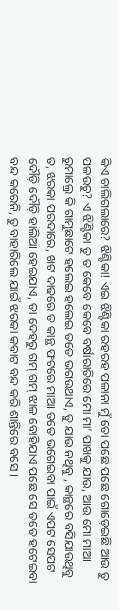କିଏ ଚାଲିଗଲାରେ? ଝିଣ୍ଟିକା! ଏଇ ଝିଣ୍ଟିକା ରହରହ ପଳାନା ମୁଁ ତୋ ପଛେ ପଛେ ଗୋଡ଼େଇଛି ଆଉ ତୁ ପଳଉଚୁ? ଏ ଝିଣ୍ଟିକା ତୁ ତ କେବେ କେବେ ବର୍ଷାରାତିରେ ମୋ ମା’ ପାଖକୁ ଯାଉ, ଆଉ ମୋ ମାଆ ରୁମାଲ୍ରେ କି ଗାମୁଛାଟେ ହଲେଇ ହଲେଇ ତତେ ଭଗଉଥାଏ, ତୁ ଯାଉ ନଥିବୁ , କାନ୍ଥରେ ବସିଯାଉଥିବୁ ତ, ଝରକା ପରଦାରେ, ଖଟ ଦାଢରେ ତ କାନ୍ଥ ଫଟରେ ମାଆ ତତେ ଭଗେଇବା ପାଇଁ ଏପଟ ସେପଟ ଦୌଡ଼ି ଦୌଡ଼ି ହାଲିଆ ହେଇଯାଏ, ତା ଦେହରୁ ଗମ୍ ଗମ୍ ଝାଳ ବୋହିଯାଏ ପଛେ ସେ ତତେ ହଟେଇବା ବନ୍ଦ କରେନି, ତୁ ବାହାରିଲେ ଯାଇଁ ଝରକା କବାଟ ବନ୍ଦ କରି ଶାନ୍ତିରେ ବସେ ।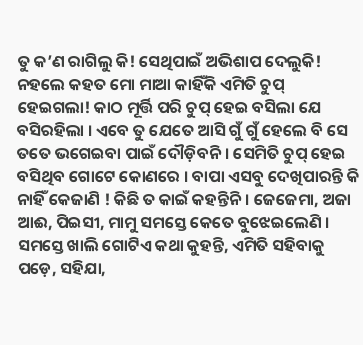ତୁ କ’ଣ ରାଗିଲୁ କି! ସେଥିପାଇଁ ଅଭିଶାପ ଦେଲୁକି! ନହଲେ କହତ ମୋ ମାଆ କାହିଁକି ଏମିତି ଚୁପ୍ ହେଇଗଲା! କାଠ ମୂର୍ତ୍ତି ପରି ଚୁପ୍ ହେଇ ବସିଲା ଯେ ବସିରହିଲା । ଏବେ ତୁ ଯେତେ ଆସି ଗୁଁ ଗୁଁ ହେଲେ ବି ସେ ତତେ ଭଗେଇବା ପାଇଁ ଦୌଡ଼ିବନି । ସେମିତି ଚୁପ୍ ହେଇ ବସିଥିବ ଗୋଟେ କୋଣରେ । ବାପା ଏସବୁ ଦେଖିପାରନ୍ତି କି ନାହିଁ କେଜାଣି ! କିଛି ତ କାଇଁ କହନ୍ତିନି । ଜେଜେମା, ଅଜା ଆଈ, ପିଇସୀ, ମାମୁ ସମସ୍ତେ କେତେ ବୁଝେଇଲେଣି । ସମସ୍ତେ ଖାଲି ଗୋଟିଏ କଥା କୁହନ୍ତି, ଏମିତି ସହିବାକୁ ପଡ଼େ, ସହିଯା,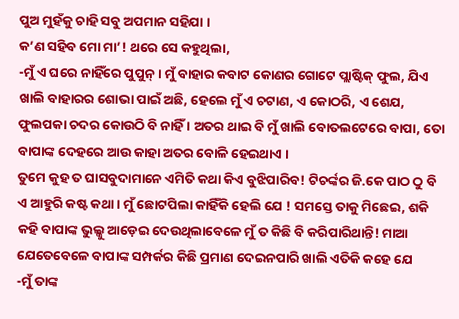ପୁଅ ମୁହଁକୁ ଚାହି ସବୁ ଅପମାନ ସହିଯା ।
କ’ଣ ସହିବ ମୋ ମା’! ଥରେ ସେ କହୁଥିଲା,
-ମୁଁ ଏ ଘରେ ନାହିଁରେ ପୁପୁନ୍ । ମୁଁ ବାହାର କବାଟ କୋଣର ଗୋଟେ ପ୍ଲାଷ୍ଟିକ୍ ଫୁଲ, ଯିଏ ଖାଲି ବାହାରର ଶୋଭା ପାଇଁ ଅଛି, ହେଲେ ମୁଁ ଏ ଚଟାଣ, ଏ କୋଠରି, ଏ ଶେଯ, ଫୁଲପକା ଚଦର କୋଉଠି ବି ନାହିଁ । ଅତର ଥାଇ ବି ମୁଁ ଖାଲି ବୋତଲଟେରେ ବାପା, ତୋ ବାପାଙ୍କ ଦେହରେ ଆଉ କାହା ଅତର ବୋଳି ହେଇଥାଏ ।
ତୁମେ କୁହ ତ ଘାସବୁଦାମାନେ ଏମିତି କଥା କିଏ ବୁଝିପାରିବ! ଟିଚର୍ଙ୍କର ଜି.କେ ପାଠ ଠୁ ବି ଏ ଆହୁରି କଷ୍ଟ କଥା । ମୁଁ ଛୋଟପିଲା କାହିଁକି ହେଲି ଯେ ! ସମସ୍ତେ ତାକୁ ମିଛେଇ, ଶକି କହି ବାପାଙ୍କ ଭୁଲ୍କୁ ଆଡ଼େଇ ଦେଉଥିଲାବେଳେ ମୁଁ ତ କିଛି ବି କରିପାରିଥାନ୍ତି! ମାଆ ଯେତେବେଳେ ବାପାଙ୍କ ସମ୍ପର୍କର କିଛି ପ୍ରମାଣ ଦେଇନପାରି ଖାଲି ଏତିକି କହେ ଯେ
-ମୁଁ ତାଙ୍କ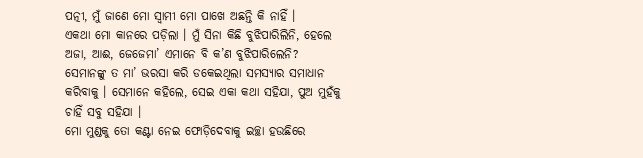ପତ୍ନୀ, ମୁଁ ଜାଣେ ମୋ ସ୍ୱାମୀ ମୋ ପାଖେ ଅଛନ୍ତି କି ନାହିଁ ।
ଏକଥା ମୋ କାନରେ ପଡ଼ିଲା । ମୁଁ ସିନା କିଛି ବୁଝିପାରିଲିନି, ହେଲେ ଅଜା, ଆଈ, ଜେଜେମା’ ଏମାନେ ବି କ’ଣ ବୁଝିପାରିଲେନି? ସେମାନଙ୍କୁ ତ ମା’ ଭରସା କରି ଡକେଇଥିଲା ସମସ୍ୟାର ସମାଧାନ କରିବାକୁ । ସେମାନେ କହିଲେ, ସେଇ ଏକା କଥା ସହିଯା, ପୁଅ ମୁହଁକୁ ଚାହିଁ ସବୁ ସହିଯା ।
ମୋ ମୁଣ୍ଡକୁ ତୋ କଣ୍ଟା ନେଇ ଫୋଡ଼ିଦେବାକୁ ଇଚ୍ଛା ହଉଛିରେ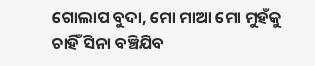ଗୋଲାପ ବୁଦା, ମୋ ମାଆ ମୋ ମୁହଁକୁ ଚାହିଁ ସିନା ବଞ୍ଚିଯିବ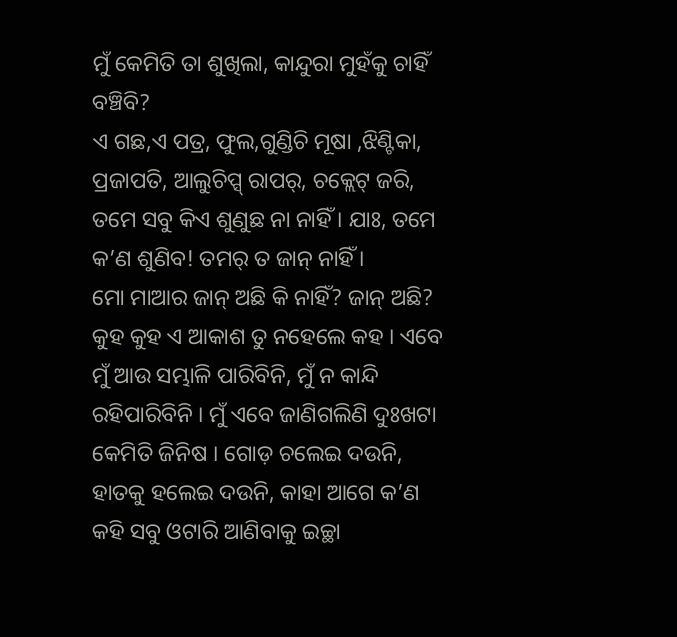ମୁଁ କେମିତି ତା ଶୁଖିଲା, କାନ୍ଦୁରା ମୁହଁକୁ ଚାହିଁ ବଞ୍ଚିବି?
ଏ ଗଛ,ଏ ପତ୍ର, ଫୁଲ,ଗୁଣ୍ଡିଚି ମୂଷା ,ଝିଣ୍ଟିକା, ପ୍ରଜାପତି, ଆଲୁଚିପ୍ସ୍ ରାପର୍, ଚକ୍ଲେଟ୍ ଜରି, ତମେ ସବୁ କିଏ ଶୁଣୁଛ ନା ନାହିଁ । ଯାଃ, ତମେ କ’ଣ ଶୁଣିବ! ତମର୍ ତ ଜାନ୍ ନାହିଁ ।
ମୋ ମାଆର ଜାନ୍ ଅଛି କି ନାହିଁ? ଜାନ୍ ଅଛି?
କୁହ କୁହ ଏ ଆକାଶ ତୁ ନହେଲେ କହ । ଏବେ ମୁଁ ଆଉ ସମ୍ଭାଳି ପାରିବିନି, ମୁଁ ନ କାନ୍ଦି ରହିପାରିବିନି । ମୁଁ ଏବେ ଜାଣିଗଲିଣି ଦୁଃଖଟା କେମିତି ଜିନିଷ । ଗୋଡ଼ ଚଲେଇ ଦଉନି, ହାତକୁ ହଲେଇ ଦଉନି, କାହା ଆଗେ କ’ଣ କହି ସବୁ ଓଟାରି ଆଣିବାକୁ ଇଚ୍ଛା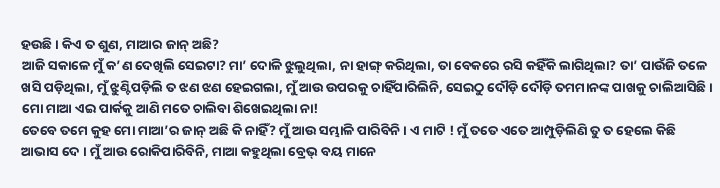ହଉଛି । କିଏ ତ ଶୁଣ, ମାଆର ଜାନ୍ ଅଛି?
ଆଜି ସକାଳେ ମୁଁ କ’ଣ ଦେଖିଲି ସେଇଟା? ମା’ ଦୋଳି ଝୁଲୁଥିଲା, ନା ହାଙ୍ଗ୍ କରିଥିଲା, ତା ବେକରେ ରସି କହିଁକି ଲାଗିଥିଲା? ତା’ ପାଉଁଜି ତଳେ ଖସି ପଡ଼ିଥିଲା, ମୁଁ ଝୁଣ୍ଟିପଡ଼ିଲି ତ ଝଣ ଝଣ ହେଇଗଲା, ମୁଁ ଆଉ ଉପରକୁ ଚାହିଁପାରିଲିନି, ସେଇଠୁ ଦୌଡ଼ି ଦୌଡ଼ି ତମମାନଙ୍କ ପାଖକୁ ଚାଲିଆସିଛି । ମୋ ମାଆ ଏଇ ପାର୍କକୁ ଆଣି ମତେ ଚାଲିବା ଶିଖେଇଥିଲା ନା!
ତେବେ ତମେ କୁହ ମୋ ମାଆ’ର ଜାନ୍ ଅଛି କି ନାହିଁ? ମୁଁ ଆଉ ସମ୍ଭାଳି ପାରିବିନି । ଏ ମାଟି ! ମୁଁ ତତେ ଏତେ ଆମ୍ପୁଡ଼ିଲିଣି ତୁ ତ ହେଲେ କିଛି ଆଭାସ ଦେ । ମୁଁ ଆଉ ରୋକିପାରିବିନି, ମାଆ କହୁଥିଲା ବ୍ରେଭ୍ ବୟ ମାନେ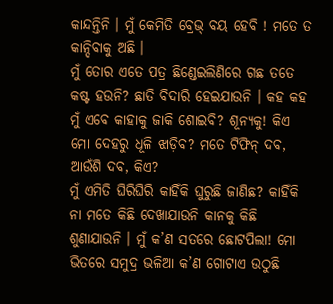କାନ୍ଦନ୍ତିନି । ମୁଁ କେମିତି ବ୍ରେଭ୍ ବୟ ହେବି ! ମତେ ତ କାନ୍ଦିବାକୁ ଅଛି ।
ମୁଁ ତୋର ଏତେ ପତ୍ର ଛିଣ୍ଡେଇଲିଣିରେ ଗଛ ତତେ କଷ୍ଟ ହଉନି? ଛାତି ବିଦାରି ହେଇଯାଉନି । କହ କହ ମୁଁ ଏବେ କାହାକୁ ଜାକି ଶୋଇବି? ଶୂନ୍ୟକୁ! କିଏ ମୋ ଦେହରୁ ଧୂଳି ଝାଡ଼ିବ? ମତେ ଟିଫିନ୍ ଦବ, ଆଉଁଶି ଦବ, କିଏ?
ମୁଁ ଏମିତି ଘିରିଘିରି କାହିଁକି ଘୁରୁଛି ଜାଣିଛ? କାହିଁକି ନା ମତେ କିଛି ଦେଖାଯାଉନି କାନକୁ କିଛି ଶୁଣାଯାଉନି । ମୁଁ କ’ଣ ସତରେ ଛୋଟପିଲା! ମୋ ଭିତରେ ସମୁଦ୍ର ଭଳିଆ କ’ଣ ଗୋଟାଏ ଉଠୁଛି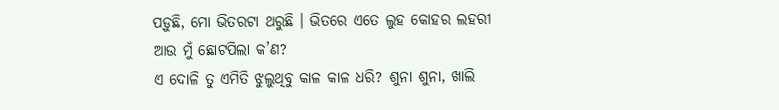ପଡ଼ୁଛି, ମୋ ଭିତରଟା ଥରୁଛି । ଭିତରେ ଏତେ ଲୁହ କୋହର ଲହରୀ ଆଉ ମୁଁ ଛୋଟପିଲା କ’ଣ?
ଏ ଦୋଳି ତୁ ଏମିତି ଝୁଲୁଥିବୁ କାଳ କାଳ ଧରି? ଶୁନା ଶୁନା, ଖାଲି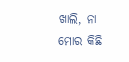ଖାଲି, ନା ମୋର କିଛି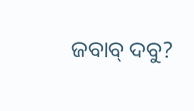ଜବାବ୍ ଦବୁ?